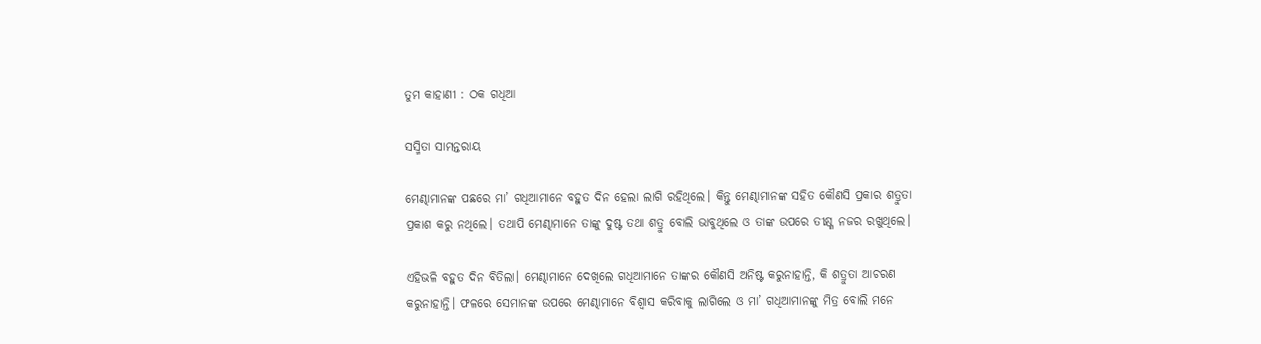ତୁମ କାହାଣୀ : ଠକ ଗଧିଆ

ସସ୍ମିତା ସାମନ୍ତରାୟ

ମେଣ୍ଢାମାନଙ୍କ ପଛରେ ମା’ ଗଧିଆମାନେ ବହୁତ ଦିନ ହେଲା ଲାଗି ରହିଥିଲେ। କିନ୍ତୁ ମେଣ୍ଢାମାନଙ୍କ ସହିତ କୌଣସି ପ୍ରକାର ଶତ୍ରୁତା ପ୍ରକାଶ କରୁ ନଥିଲେ। ତଥାପି ମେଣ୍ଢାମାନେ ତାଙ୍କୁ ଦୁଷ୍ଟ ତଥା ଶତ୍ରୁ ବୋଲି ଭାବୁଥିଲେ ଓ ତାଙ୍କ ଉପରେ ତୀକ୍ଷ୍ଣ ନଜର ରଖୁଥିଲେ।

ଏହିଭଳି ବହୁତ ଦିନ ବିତିଲା। ମେଣ୍ଢାମାନେ ଦେଖିଲେ ଗଧିଆମାନେ ତାଙ୍କର କୌଣସି ଅନିଷ୍ଟ କରୁନାହାନ୍ତି, କି ଶତ୍ରୁତା ଆଚରଣ କରୁନାହାନ୍ତି। ଫଳରେ ସେମାନଙ୍କ ଉପରେ ମେଣ୍ଢାମାନେ ବିଶ୍ବାସ କରିବାକୁ ଲାଗିଲେ ଓ ମା’ ଗଧିଆ‌ମାନଙ୍କୁ ମିତ୍ର ବୋଲି ମନେ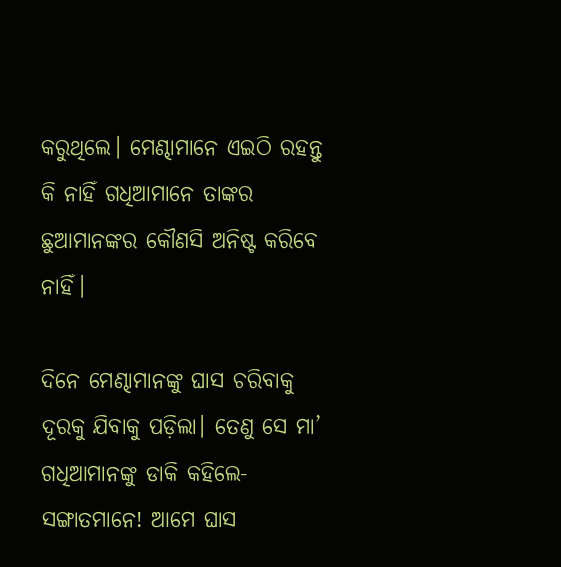କରୁଥିଲେ। ମେଣ୍ଢାମାନେ ଏଇଠି ରହନ୍ତୁ କି ନାହିଁ ଗଧିଆମାନେ ତାଙ୍କର ଛୁଆମାନଙ୍କର କୌଣସି ଅନିଷ୍ଟ କରିବେ ନାହିଁ।

ଦିନେ ମେଣ୍ଢାମାନଙ୍କୁ ଘାସ ଚରିବାକୁ ଦୂରକୁ ଯିବାକୁ ପଡ଼ିଲା। ତେଣୁ ସେ ମା’ ଗଧିଆମାନଙ୍କୁ ଡାକି କହିଲେ- ସଙ୍ଗାତମାନେ! ଆମେ ଘାସ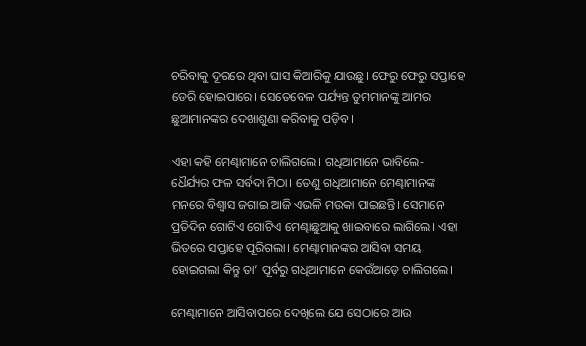ଚରିବାକୁ ଦୂରରେ ଥିବା ଘାସ କିଆରିକୁ ଯାଉଛୁ। ଫେରୁ ଫେରୁ ସପ୍ତାହେ ଡେରି ହୋଇପାରେ। ସେତେବେଳ ପର୍ଯ୍ୟନ୍ତ ତୁମମାନଙ୍କୁ ଆମର ଛୁଆମାନଙ୍କର ଦେଖାଶୁଣା କରିବାକୁ ପଡ଼ିବ।

ଏହା କହି ମେଣ୍ଢାମାନେ ଚାଲିଗଲେ। ଗଧିଆମାନେ ଭାବିଲେ- ଧୈର୍ଯ୍ୟର ଫଳ ସର୍ବଦା ମିଠା। ତେଣୁ ଗଧିଆମାନେ ମେଣ୍ଢାମାନଙ୍କ ମନରେ ବିଶ୍ବାସ ଜଗାଇ ଆଜି ଏଭଳି ମଉକା ପାଇଛନ୍ତି। ସେମାନେ ପ୍ରତିଦିନ ଗୋଟିଏ ଗୋଟିଏ ମେଣ୍ଢାଛୁଆକୁ ଖାଇବାରେ ଲାଗିଲେ। ଏହା ଭିତରେ ସପ୍ତାହେ ପୂରିଗଲା। ମେଣ୍ଢାମାନଙ୍କର ଆସିବା ସମୟ ହୋଇଗଲା କିନ୍ତୁ ତା’ ପୂର୍ବରୁ ଗଧିଆମାନେ କେଉଁଆଡ଼େ ଚାଲିଗଲେ।

ମେଣ୍ଢାମାନେ ଆସିବାପରେ ଦେଖିଲେ ଯେ ସେଠାରେ ଆଉ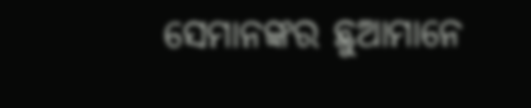ସେମାନଙ୍କର ଛୁଆମାନେ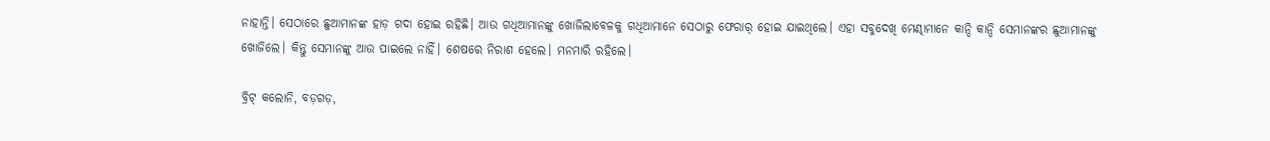ନାହାନ୍ତି। ସେଠାରେ ଛୁଆମାନଙ୍କ ହାଡ଼ ଗଦା ହୋଇ ରହିଛି। ଆଉ ଗଧିଆମାନଙ୍କୁ ଖୋଜିଲାବେଳକୁ ଗଧିଆମାନେ ସେଠାରୁ ଫେରାର୍‌ ହୋଇ ଯାଇଥିଲେ। ଏହା ସବୁଦେଖି ମେଣ୍ଢାମାନେ କାନ୍ଦି କାନ୍ଦି ସେମାନଙ୍କର ଛୁଆମାନଙ୍କୁ ଖୋଜିଲେ। କିନ୍ତୁ ସେମାନଙ୍କୁ ଆଉ ପାଇଲେ ନାହିଁ। ଶେ‌ଷରେ ନିରାଶ ହେଲେ। ମନମାରି ରହିଲେ।

ବ୍ରିଟ୍‌ କଲୋନି, ବଡ଼ଗଡ଼,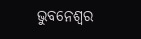ଭୁବନେଶ୍ବର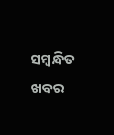ସମ୍ବନ୍ଧିତ ଖବର